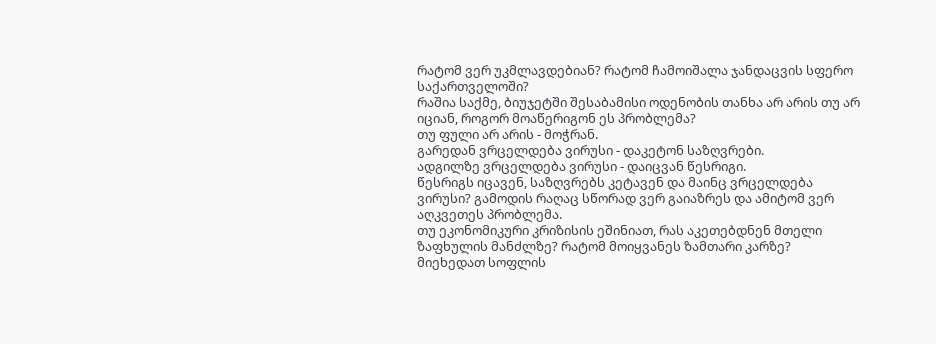რატომ ვერ უკმლავდებიან? რატომ ჩამოიშალა ჯანდაცვის სფერო საქართველოში?
რაშია საქმე, ბიუჯეტში შესაბამისი ოდენობის თანხა არ არის თუ არ იციან, როგორ მოაწერიგონ ეს პრობლემა?
თუ ფული არ არის - მოჭრან.
გარედან ვრცელდება ვირუსი - დაკეტონ საზღვრები.
ადგილზე ვრცელდება ვირუსი - დაიცვან წესრიგი.
წესრიგს იცავენ, საზღვრებს კეტავენ და მაინც ვრცელდება ვირუსი? გამოდის რაღაც სწორად ვერ გაიაზრეს და ამიტომ ვერ აღკვეთეს პრობლემა.
თუ ეკონომიკური კრიზისის ეშინიათ, რას აკეთებდნენ მთელი ზაფხულის მანძლზე? რატომ მოიყვანეს ზამთარი კარზე?
მიეხედათ სოფლის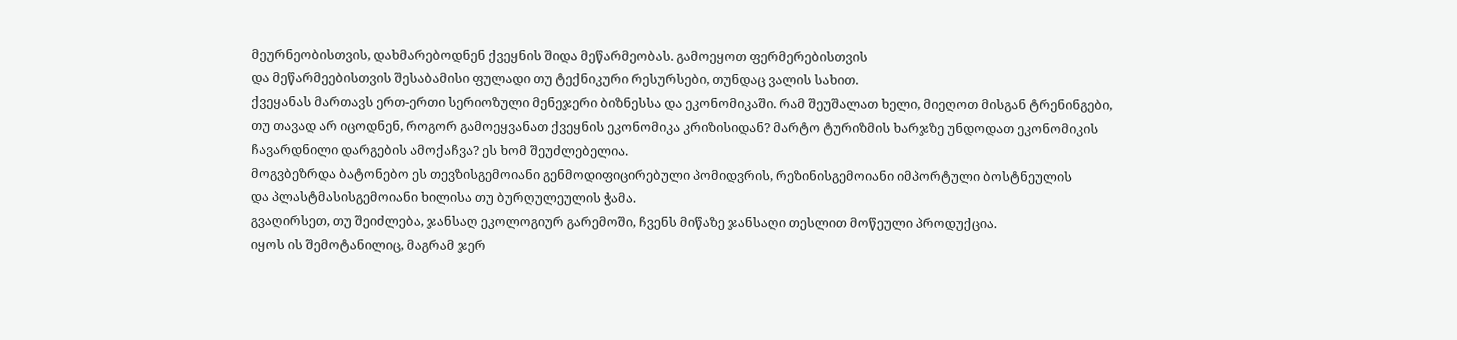მეურნეობისთვის, დახმარებოდნენ ქვეყნის შიდა მეწარმეობას. გამოეყოთ ფერმერებისთვის
და მეწარმეებისთვის შესაბამისი ფულადი თუ ტექნიკური რესურსები, თუნდაც ვალის სახით.
ქვეყანას მართავს ერთ-ერთი სერიოზული მენეჯერი ბიზნესსა და ეკონომიკაში. რამ შეუშალათ ხელი, მიეღოთ მისგან ტრენინგები,
თუ თავად არ იცოდნენ, როგორ გამოეყვანათ ქვეყნის ეკონომიკა კრიზისიდან? მარტო ტურიზმის ხარჯზე უნდოდათ ეკონომიკის
ჩავარდნილი დარგების ამოქაჩვა? ეს ხომ შეუძლებელია.
მოგვბეზრდა ბატონებო ეს თევზისგემოიანი გენმოდიფიცირებული პომიდვრის, რეზინისგემოიანი იმპორტული ბოსტნეულის
და პლასტმასისგემოიანი ხილისა თუ ბურღულეულის ჭამა.
გვაღირსეთ, თუ შეიძლება, ჯანსაღ ეკოლოგიურ გარემოში, ჩვენს მიწაზე ჯანსაღი თესლით მოწეული პროდუქცია.
იყოს ის შემოტანილიც, მაგრამ ჯერ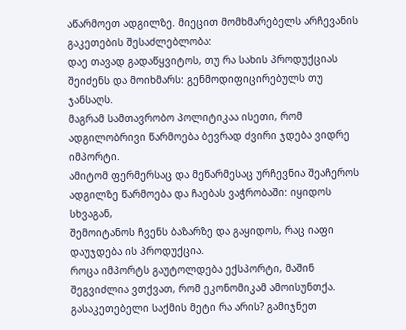აწარმოეთ ადგილზე. მიეცით მომხმარებელს არჩევანის გაკეთების შესაძლებლობა:
დაე თავად გადაწყვიტოს, თუ რა სახის პროდუქციას შეიძენს და მოიხმარს: გენმოდიფიცირებულს თუ ჯანსაღს.
მაგრამ სამთავრობო პოლიტიკაა ისეთი, რომ ადგილობრივი წარმოება ბევრად ძვირი ჯდება ვიდრე იმპორტი.
ამიტომ ფერმერსაც და მეწარმესაც ურჩევნია შეაჩეროს ადგილზე წარმოება და ჩაებას ვაჭრობაში: იყიდოს სხვაგან,
შემოიტანოს ჩვენს ბაზარზე და გაყიდოს, რაც იაფი დაუჯდება ის პროდუქცია.
როცა იმპორტს გაუტოლდება ექსპორტი, მაშინ შეგვიძლია ვთქვათ, რომ ეკონომიკამ ამოისუნთქა.
გასაკეთებელი საქმის მეტი რა არის? გამიჯნეთ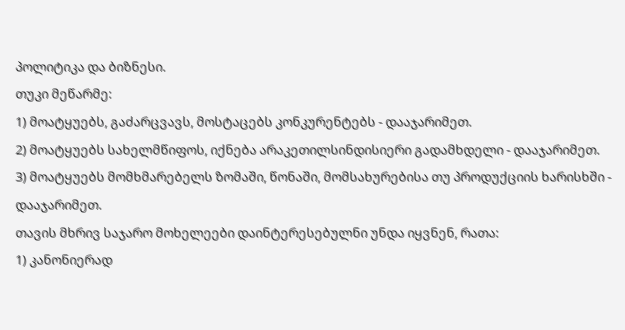პოლიტიკა და ბიზნესი.
თუკი მეწარმე:
1) მოატყუებს, გაძარცვავს, მოსტაცებს კონკურენტებს - დააჯარიმეთ.
2) მოატყუებს სახელმწიფოს, იქნება არაკეთილსინდისიერი გადამხდელი - დააჯარიმეთ.
3) მოატყუებს მომხმარებელს ზომაში, წონაში, მომსახურებისა თუ პროდუქციის ხარისხში - დააჯარიმეთ.
თავის მხრივ საჯარო მოხელეები დაინტერესებულნი უნდა იყვნენ, რათა:
1) კანონიერად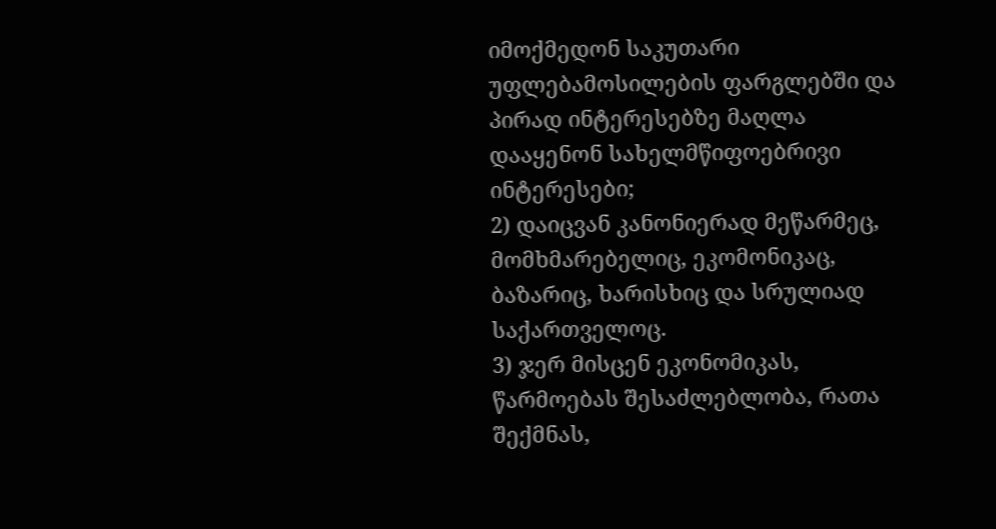იმოქმედონ საკუთარი უფლებამოსილების ფარგლებში და პირად ინტერესებზე მაღლა დააყენონ სახელმწიფოებრივი ინტერესები;
2) დაიცვან კანონიერად მეწარმეც, მომხმარებელიც, ეკომონიკაც, ბაზარიც, ხარისხიც და სრულიად საქართველოც.
3) ჯერ მისცენ ეკონომიკას, წარმოებას შესაძლებლობა, რათა შექმნას,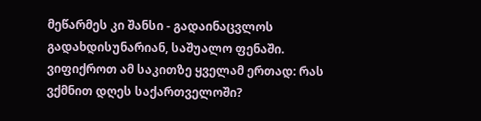მეწარმეს კი შანსი - გადაინაცვლოს გადახდისუნარიან, საშუალო ფენაში.
ვიფიქროთ ამ საკითზე ყველამ ერთად: რას ვქმნით დღეს საქართველოში?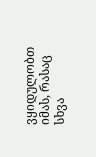ვყიდულობთ იმას, რასაც სხვა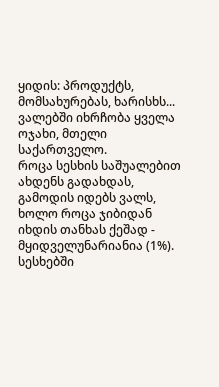ყიდის: პროდუქტს, მომსახურებას, ხარისხს... ვალებში იხრჩობა ყველა ოჯახი, მთელი საქართველო.
როცა სესხის საშუალებით ახდენს გადახდას, გამოდის იდებს ვალს, ხოლო როცა ჯიბიდან იხდის თანხას ქეშად - მყიდველუნარიანია (1%).
სესხებში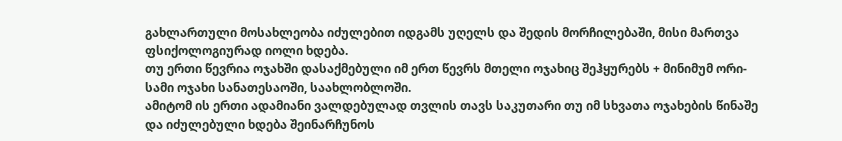გახლართული მოსახლეობა იძულებით იდგამს უღელს და შედის მორჩილებაში, მისი მართვა ფსიქოლოგიურად იოლი ხდება.
თუ ერთი წევრია ოჯახში დასაქმებული იმ ერთ წევრს მთელი ოჯახიც შეჰყურებს + მინიმუმ ორი-სამი ოჯახი სანათესაოში, საახლობლოში.
ამიტომ ის ერთი ადამიანი ვალდებულად თვლის თავს საკუთარი თუ იმ სხვათა ოჯახების წინაშე და იძულებული ხდება შეინარჩუნოს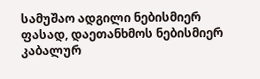სამუშაო ადგილი ნებისმიერ ფასად, დაეთანხმოს ნებისმიერ კაბალურ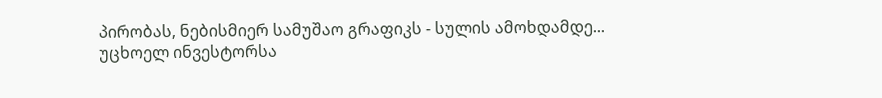პირობას, ნებისმიერ სამუშაო გრაფიკს - სულის ამოხდამდე...
უცხოელ ინვესტორსა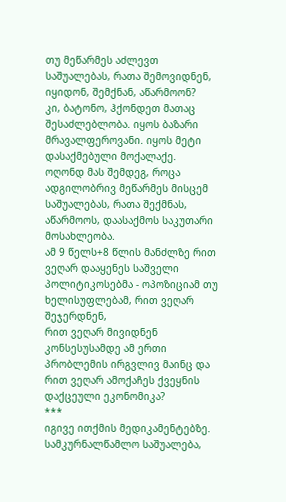თუ მეწარმეს აძლევთ საშუალებას, რათა შემოვიდნენ, იყიდონ, შემქნან, აწარმოონ?
კი, ბატონო, ჰქონდეთ მათაც შესაძლებლობა. იყოს ბაზარი მრავალფეროვანი. იყოს მეტი დასაქმებული მოქალაქე.
ოღონდ მას შემდეგ, როცა ადგილობრივ მეწარმეს მისცემ საშუალებას, რათა შექმნას, აწარმოოს, დაასაქმოს საკუთარი მოსახლეობა.
ამ 9 წელს+8 წლის მანძლზე რით ვეღარ დააყენეს საშველი პოლიტიკოსებმა - ოპოზიციამ თუ ხელისუფლებამ, რით ვეღარ შეჯერდნენ,
რით ვეღარ მივიდნენ კონსესუსამდე ამ ერთი პრობლემის ირგვლივ მაინც და რით ვეღარ ამოქაჩეს ქვეყნის დაქცეული ეკონომიკა?
***
იგივე ითქმის მედიკამენტებზე. სამკურნალწამლო საშუალება,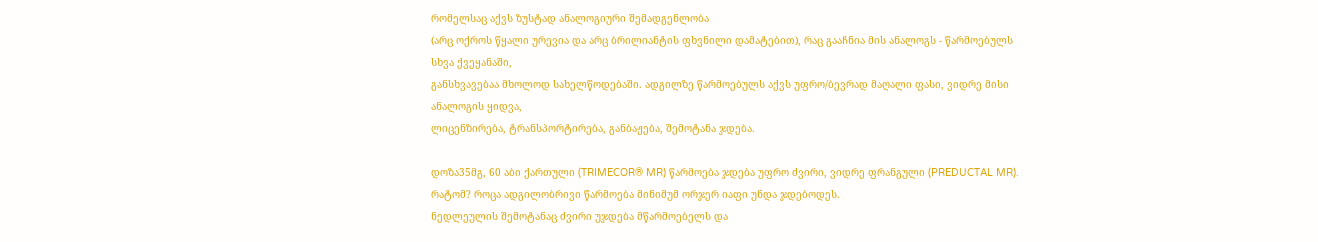რომელსაც აქვს ზუსტად ანალოგიური შემადგენლობა
(არც ოქროს წყალი ურევია და არც ბრილიანტის ფხვნილი დამატებით), რაც გააჩნია მის ანალოგს - წარმოებულს სხვა ქვეყანაში,
განსხვავებაა მხოლოდ სახელწოდებაში. ადგილზე წარმოებულს აქვს უფრო/ბევრად მაღალი ფასი, ვიდრე მისი ანალოგის ყიდვა,
ლიცენზირება, ტრანსპორტირება, განბაჟება, შემოტანა ჯდება.

დოზა35მგ, 60 აბი ქართული (TRIMECOR® MR) წარმოება ჯდება უფრო ძვირი, ვიდრე ფრანგული (PREDUCTAL MR).
რატომ? როცა ადგილობრივი წარმოება მინიმუმ ორჯერ იაფი უნდა ჯდებოდეს.
ნედლეულის შემოტანაც ძვირი უჯდება მწარმოებელს და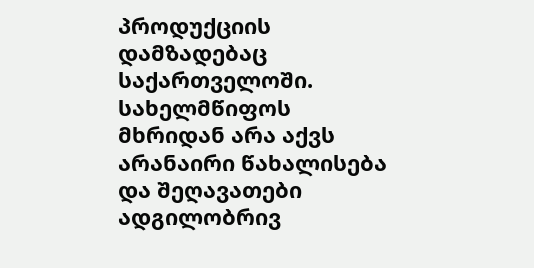პროდუქციის დამზადებაც საქართველოში.
სახელმწიფოს მხრიდან არა აქვს არანაირი წახალისება და შეღავათები ადგილობრივ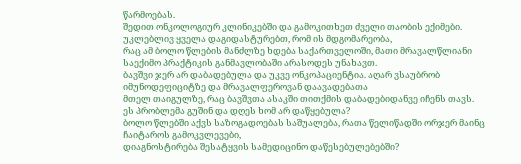წარმოებას.
შედით ონკოლოგიურ კლინიკებში და გამოკითხეთ ძველი თაობის ექიმები. უკლებლივ ყველა დაგიდასტურებთ, რომ ის მდგომარეობა,
რაც ამ ბოლო წლების მანძლზე ხდება საქართველოში, მათი მრავალწლიანი საექიმო პრაქტიკის განმავლობაში არასოდეს უნახავთ.
ბავშვი ჯერ არ დაბადებულა და უკვე ონკოპაციენტია. აღარ ვსაუბრობ იმუნოდეფიციტზე და მრავალფეროვან დაავადებათა
მთელ თაიგულზე, რაც ბავშვთა ასაკში თითქმის დაბადებიდანვე იჩენს თავს. ეს პრობლემა გუშინ და დღეს ხომ არ დაწყებულა?
ბოლო წლებში აქვს საზოგადოებას საშუალება, რათა წელიწადში ორჯერ მაინც ჩაიტაროს გამოკვლევები,
დიაგნოსტირება შესატყვის სამედიცინო დაწესებულებებში?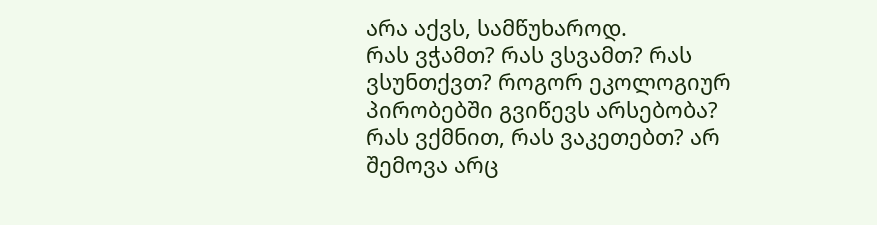არა აქვს, სამწუხაროდ.
რას ვჭამთ? რას ვსვამთ? რას ვსუნთქვთ? როგორ ეკოლოგიურ პირობებში გვიწევს არსებობა?
რას ვქმნით, რას ვაკეთებთ? არ შემოვა არც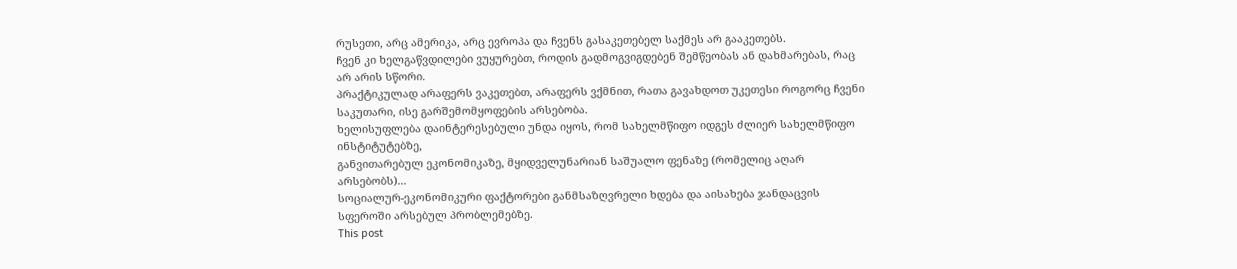რუსეთი, არც ამერიკა, არც ევროპა და ჩვენს გასაკეთებელ საქმეს არ გააკეთებს.
ჩვენ კი ხელგაწვდილები ვუყურებთ, როდის გადმოგვიგდებენ შემწეობას ან დახმარებას, რაც არ არის სწორი.
პრაქტიკულად არაფერს ვაკეთებთ, არაფერს ვქმნით, რათა გავახდოთ უკეთესი როგორც ჩვენი საკუთარი, ისე გარშემომყოფების არსებობა.
ხელისუფლება დაინტერესებული უნდა იყოს, რომ სახელმწიფო იდგეს ძლიერ სახელმწიფო ინსტიტუტებზე,
განვითარებულ ეკონომიკაზე, მყიდველუნარიან საშუალო ფენაზე (რომელიც აღარ არსებობს)...
სოციალურ-ეკონომიკური ფაქტორები განმსაზღვრელი ხდება და აისახება ჯანდაცვის სფეროში არსებულ პრობლემებზე.
This post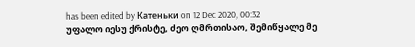has been edited by Катеньки on 12 Dec 2020, 00:32
უფალო იესუ ქრისტე, ძეო ღმრთისაო, შემიწყალე მე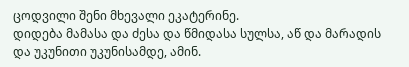ცოდვილი შენი მხევალი ეკატერინე.
დიდება მამასა და ძესა და წმიდასა სულსა, აწ და მარადის და უკუნითი უკუნისამდე, ამინ.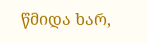წმიდა ხარ,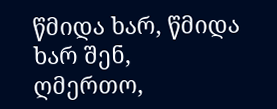წმიდა ხარ, წმიდა ხარ შენ, ღმერთო,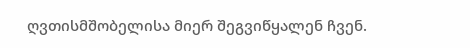ღვთისმშობელისა მიერ შეგვიწყალენ ჩვენ.